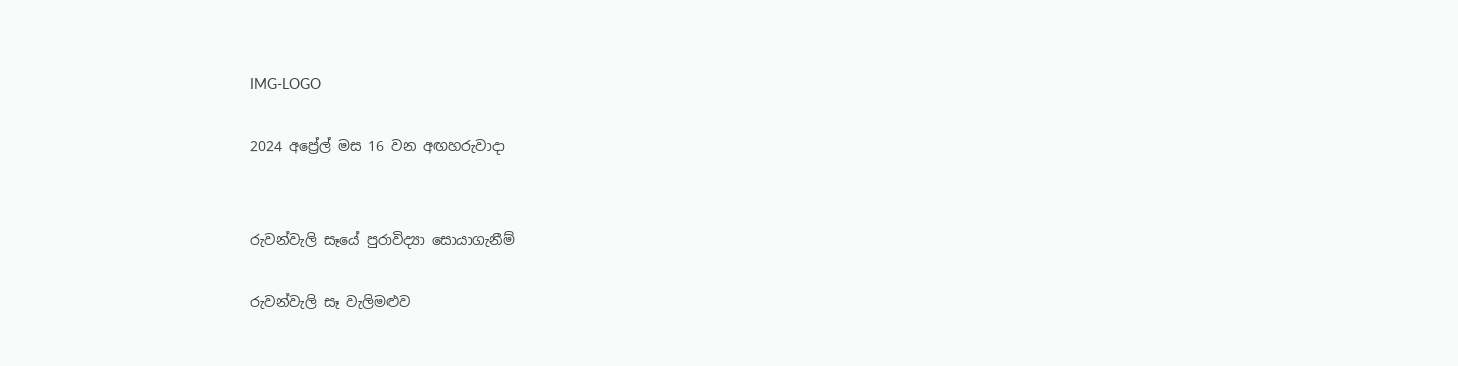IMG-LOGO

2024 අප්‍රේල් මස 16 වන අඟහරුවාදා


රුවන්වැලි සෑයේ පුරාවිද්‍යා සොයාගැනීම්

රුවන්වැලි සෑ වැලිමළුව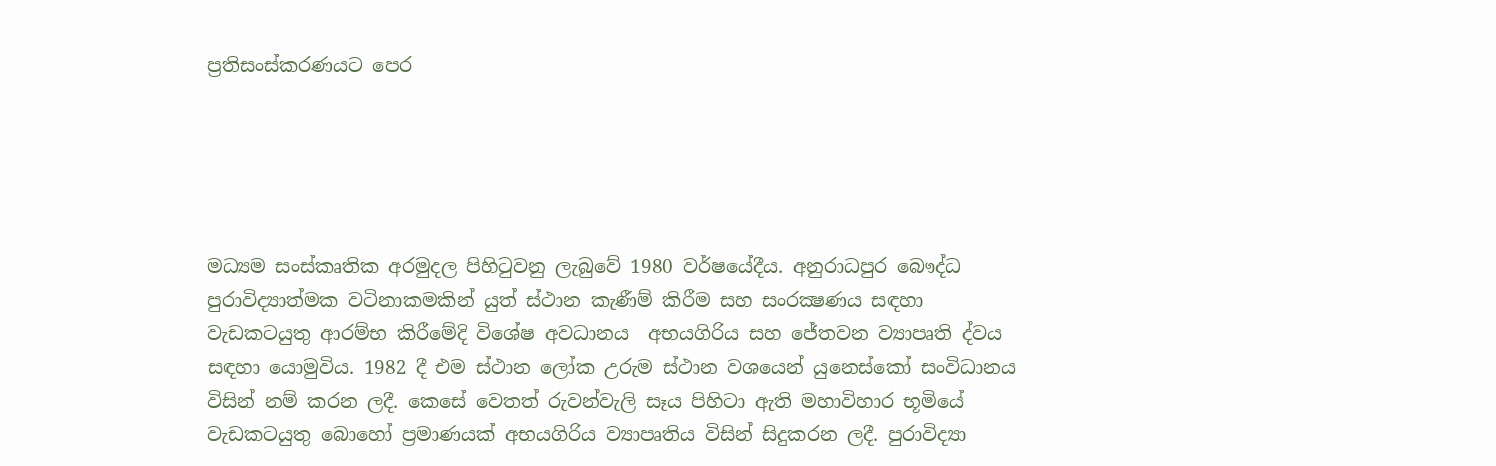ප්‍රතිසංස්කරණයට පෙර





මධ්‍යම සංස්කෘතික අරමුදල පිහිටුවනු ලැබුවේ 1980 වර්ෂයේදීය. අනුරාධපුර බෞද්ධ පුරාවිද්‍යාත්මක වටිනාකමකින් යුත් ස්ථාන කැණීම් කිරීම සහ සංරක්‍ෂණය සඳහා වැඩකටයුතු ආරම්භ කිරීමේදි විශේෂ අවධානය  අභයගිරිය සහ ජේතවන ව්‍යාපෘති ද්වය සඳහා යොමුවිය. 1982 දී එම ස්ථාන ලෝක උරුම ස්ථාන වශයෙන් යුනෙස්කෝ සංවිධානය විසින් නම් කරන ලදී. කෙසේ වෙතත් රුවන්වැලි සෑය පිහිටා ඇති මහාවිහාර භූමියේ වැඩකටයුතු බොහෝ ප්‍රමාණයක් අභයගිරිය ව්‍යාපෘතිය විසින් සිදුකරන ලදී. පුරාවිද්‍යා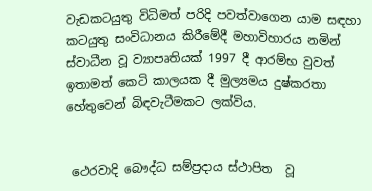වැඩකටයුතු විධිමත් පරිදි පවත්වාගෙන යාම සඳහා කටයුතු සංවිධානය කිරීමේදී මහාවිහාරය නමින් ස්වාධීන වූ ව්‍යාපෘතියක් 1997 දී ආරම්භ වුවත් ඉතාමත් කෙටි කාලයක දී මුල්‍යමය දුෂ්කරතා හේතුවෙන් බිඳවැටීමකට ලක්විය.


 ථෙරවාදි බෞද්ධ සම්ප්‍රදාය ස්ථාපිත  වූ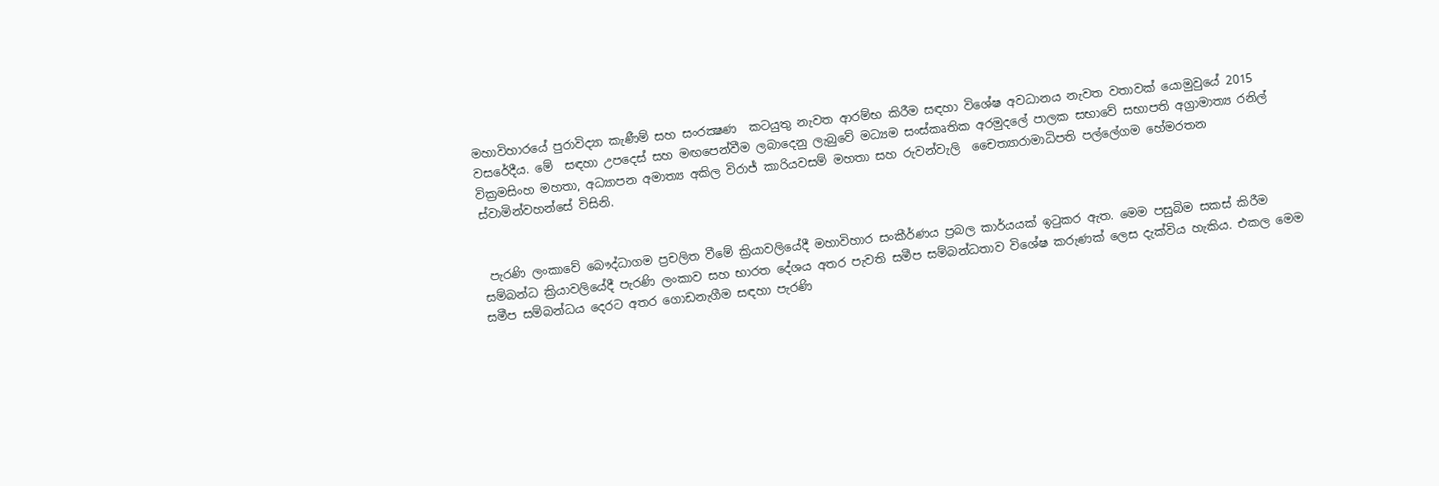මහාවිහාරයේ පුරාවිද්‍යා කැණීම් සහ සංරක්‍ෂණ  කටයුතු නැවත ආරම්භ කිරීම සඳහා විශේෂ අවධානය නැවත වතාවක් යොමුවුයේ 2015 වසරේදීය. මේ  සඳහා උපදෙස් සහ මඟපෙන්වීම ලබාදෙනු ලැබුවේ මධ්‍යම සංස්කෘතික අරමුදලේ පාලක සභාවේ සභාපති අග්‍රාමාත්‍ය රනිල් වික්‍රමසිංහ මහතා, අධ්‍යාපන අමාත්‍ය අකිල විරාජ් කාරියවසම් මහතා සහ රුවන්වැලි  චෛත්‍යාරාමාධිපති පල්ලේගම හේමරතන ස්වාමින්වහන්සේ විසිනි.


 පැරණි ලංකාවේ බෞද්ධාගම ප්‍රචලිත වීමේ ක්‍රියාවලියේදී මහාවිහාර සංකීර්ණය ප්‍රබල කාර්යයක් ඉටුකර ඇත. මෙම පසුබිම සකස් කිරීම සම්බන්ධ ක්‍රියාවලියේදී පැරණි ලංකාව සහ භාරත දේශය අතර පැවති සමීප සම්බන්ධතාව විශේෂ කරුණක් ලෙස දැක්විය හැකිය. එකල මෙම සමීප සම්බන්ධය දෙරට අතර ගොඩනැගීම සඳහා පැරණි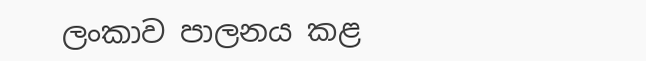ලංකාව පාලනය කළ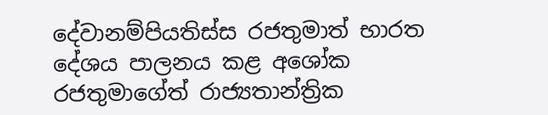දේවානම්පියතිස්ස රජතුමාත් භාරත දේශය පාලනය කළ අශෝක රජතුමාගේත් රාජ්‍යතාන්ත්‍රික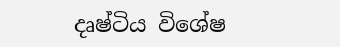දෘෂ්ටිය විශේෂ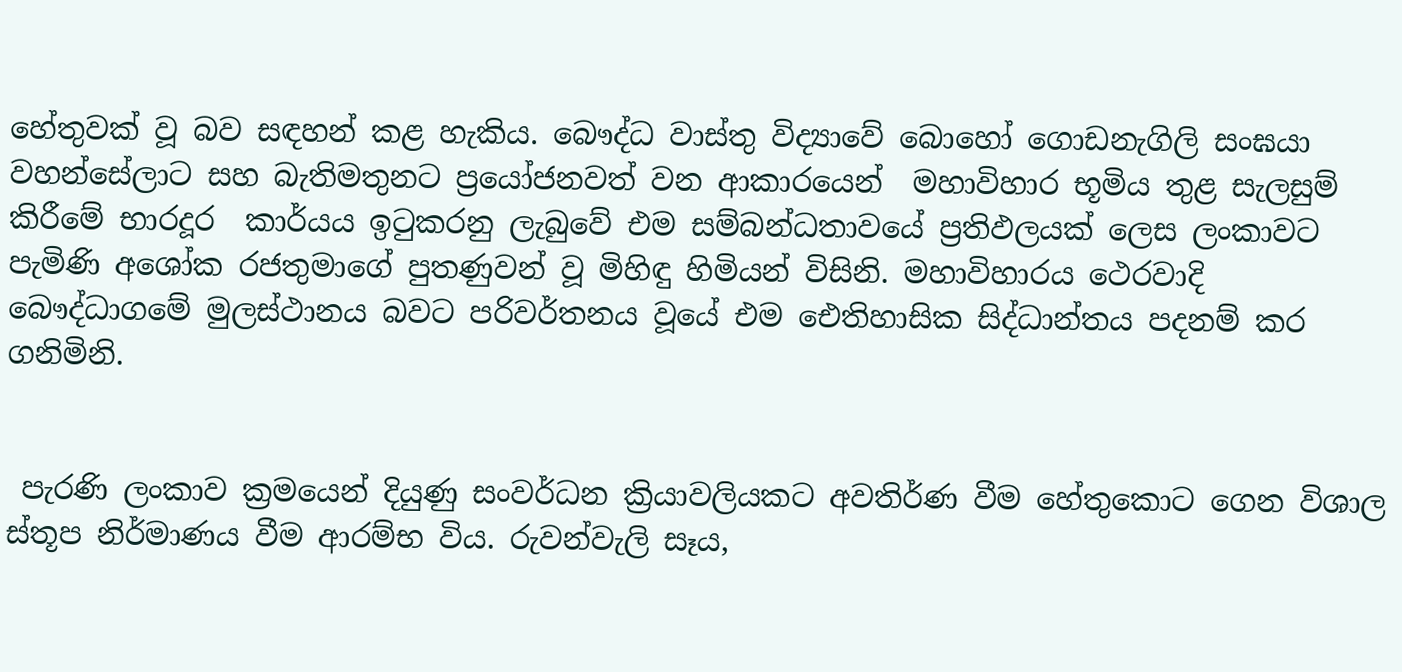හේතුවක් වූ බව සඳහන් කළ හැකිය. බෞද්ධ වාස්තු විද්‍යාවේ බොහෝ ගොඩනැගිලි සංඝයා වහන්සේලාට සහ බැතිමතුනට ප්‍රයෝජනවත් වන ආකාරයෙන්  මහාවිහාර භූමිය තුළ සැලසුම් කිරීමේ භාරදූර  කාර්යය ඉටුකරනු ලැබුවේ එම සම්බන්ධතාවයේ ප්‍රතිඵලයක් ලෙස ලංකාවට පැමිණි අශෝක රජතුමාගේ පුතණුවන් වූ මිහිඳු හිමියන් විසිනි. මහාවිහාරය ථෙරවාදි බෞද්ධාගමේ මුලස්ථානය බවට පරිවර්තනය වූයේ එම ඓතිහාසික සිද්ධාන්තය පදනම් කර ගනිමිනි.


 පැරණි ලංකාව ක්‍රමයෙන් දියුණු සංවර්ධන ක්‍රියාවලියකට අවතිර්ණ වීම හේතුකොට ගෙන විශාල ස්තූප නිර්මාණය වීම ආරම්භ විය. රුවන්වැලි සෑය,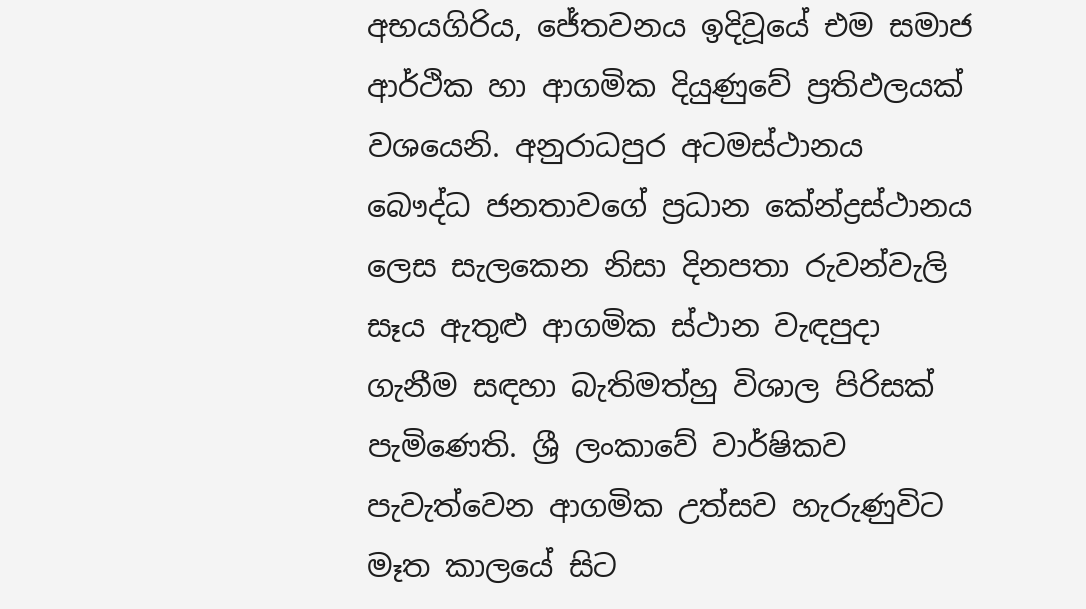අභයගිරිය, ජේතවනය ඉදිවූයේ එම සමාජ ආර්ථික හා ආගමික දියුණුවේ ප්‍රතිඵලයක් වශයෙනි. අනුරාධපුර අටමස්ථානය බෞද්ධ ජනතාවගේ ප්‍රධාන කේන්ද්‍රස්ථානය ලෙස සැලකෙන නිසා දිනපතා රුවන්වැලි සෑය ඇතුළු ආගමික ස්ථාන වැඳපුදා ගැනීම සඳහා බැතිමත්හු විශාල පිරිසක් පැමිණෙති. ශ්‍රී ලංකාවේ වාර්ෂිකව පැවැත්වෙන ආගමික උත්සව හැරුණුවිට මෑත කාලයේ සිට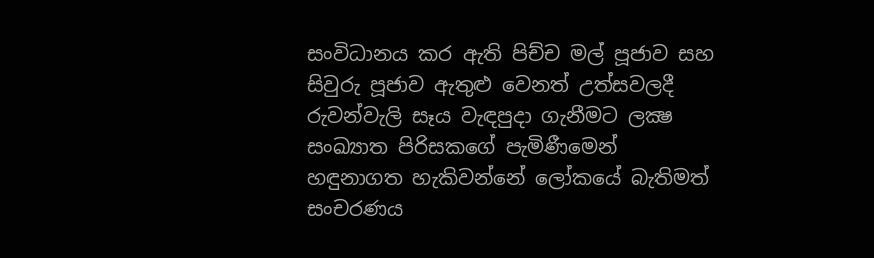සංවිධානය කර ඇති පිච්ච මල් පූජාව සහ සිවුරු පූජාව ඇතුළු වෙනත් උත්සවලදී රුවන්වැලි සෑය වැඳපුදා ගැනීමට ලක්‍ෂ සංඛ්‍යාත පිරිසකගේ පැමිණීමෙන් හඳුනාගත හැකිවන්නේ ලෝකයේ බැතිමත් සංචරණය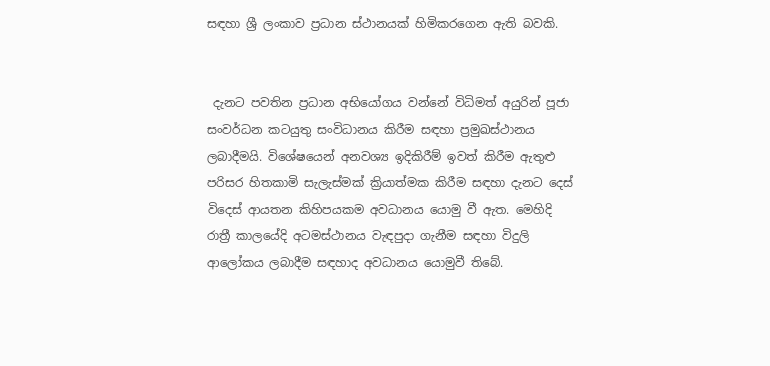සඳහා ශ්‍රී ලංකාව ප්‍රධාන ස්ථානයක් හිමිකරගෙන ඇති බවකි.


 දැනට පවතින ප්‍රධාන අභියෝගය වන්නේ විධිමත් අයුරින් පූජා සංවර්ධන කටයුතු සංවිධානය කිරීම සඳහා ප්‍රමුඛස්ථානය ලබාදීමයි. විශේෂයෙන් අනවශ්‍ය ඉදිකිරීම් ඉවත් කිරීම ඇතුළු පරිසර හිතකාමි සැලැස්මක් ක්‍රියාත්මක කිරීම සඳහා දැනට දෙස් විදෙස් ආයතන කිහිපයකම අවධානය යොමු වී ඇත. මෙහිදි රාත්‍රී කාලයේදි අටමස්ථානය වැඳපුදා ගැනීම සඳහා විදුලි ආලෝකය ලබාදීම සඳහාද අවධානය යොමුවී තිබේ.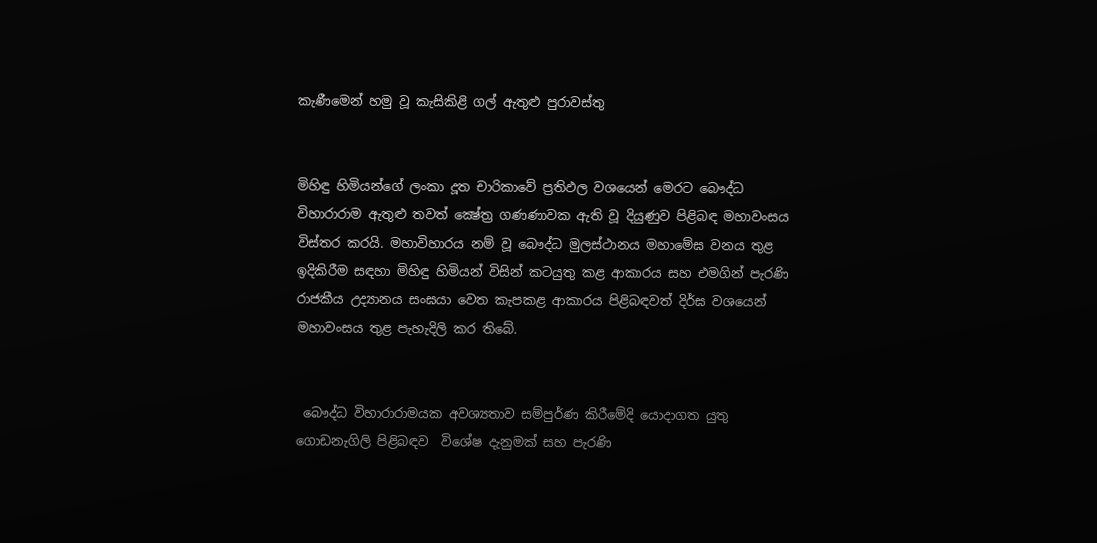කැණීමෙන් හමු වූ කැසිකිළි ගල් ඇතුළු පුරාවස්තු


මිහිඳු හිමියන්ගේ ලංකා දූත චාරිකාවේ ප්‍රතිඵල වශයෙන් මෙරට බෞද්ධ විහාරාරාම ඇතුළු තවත් ක්‍ෂේත්‍ර ගණණාවක ඇති වූ දියුණුව පිළිබඳ මහාවංසය විස්තර කරයි. මහාවිහාරය නම් වූ බෞද්ධ මුලස්ථානය මහාමේඝ වනය තුළ ඉදිකිරීම සඳහා මිහිඳු හිමියන් විසින් කටයුතු කළ ආකාරය සහ එමගින් පැරණි රාජකීය උද්‍යානය සංඝයා වෙත කැපකළ ආකාරය පිළිබඳවත් දිර්ඝ වශයෙන් මහාවංසය තුළ පැහැදිලි කර තිබේ.


 බෞද්ධ විහාරාරාමයක අවශ්‍යතාව සම්පුර්ණ කිරීමේදි යොදාගත යුතු ගොඩනැගිලි පිළිබඳව  විශේෂ දැනුමක් සහ පැරණි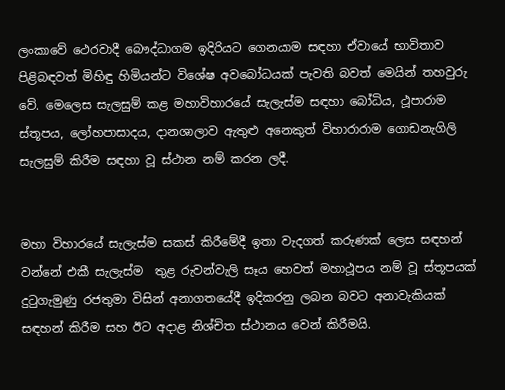ලංකාවේ ථෙරවාදී බෞද්ධාගම ඉදිරියට ගෙනයාම සඳහා ඒවායේ භාවිතාව පිළිබඳවත් මිහිඳු හිමියන්ට විශේෂ අවබෝධයක් පැවති බවත් මෙයින් තහවුරු වේ. මෙලෙස සැලසුම් කළ මහාවිහාරයේ සැලැස්ම සඳහා බෝධිය, ථූපාරාම ස්තූපය, ලෝහපාසාදය, දානශාලාව ඇතුළු අනෙකුත් විහාරාරාම ගොඩනැගිලි සැලසුම් කිරීම සඳහා වූ ස්ථාන නම් කරන ලදී.


මහා විහාරයේ සැලැස්ම සකස් කිරීමේදී ඉතා වැදගත් කරුණක් ලෙස සඳහන් වන්නේ එකී සැලැස්ම  තුළ රුවන්වැලි සෑය හෙවත් මහාථූපය නම් වූ ස්තූපයක් දුටුගැමුණු රජතුමා විසින් අනාගතයේදී ඉදිකරනු ලබන බවට අනාවැකියක් සඳහන් කිරීම සහ ඊට අදාළ නිශ්චිත ස්ථානය වෙන් කිරීමයි.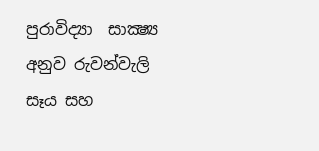පුරාවිද්‍යා  සාක්‍ෂ්‍ය අනුව රුවන්වැලි සෑය සහ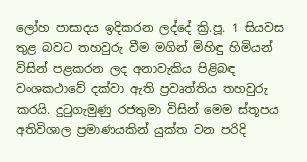ලෝහ පාසාදය ඉදිකරන ලද්දේ ක්‍රි.පූ. 1 සියවස  තුළ බවට තහවුරු වීම මගින් මිහිඳු හිමියන් විසින් පළකරන ලද අනාවැකිය පිළිබඳ වංශකථාවේ දක්වා ඇති ප්‍රවෘත්තිය තහවුරු කරයි. දුටුගැමුණු රජතුමා විසින් මෙම ස්තූපය අතිවිශාල ප්‍රමාණයකින් යුක්ත වන පරිදි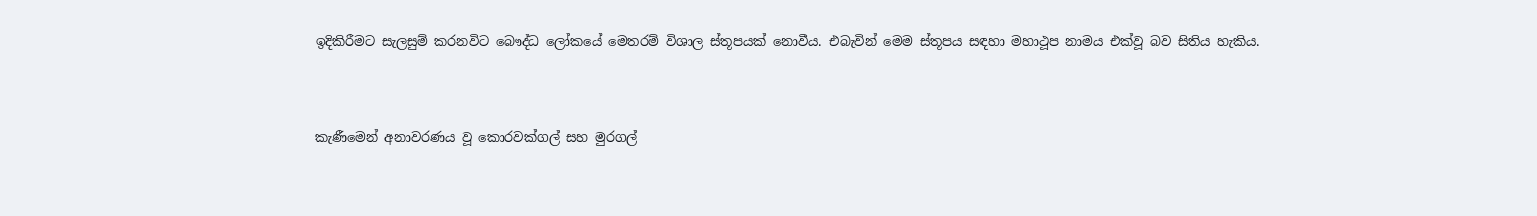ඉදිකිරීමට සැලසුම් කරනවිට බෞද්ධ ලෝකයේ මෙතරම් විශාල ස්තූපයක් නොවීය. එබැවින් මෙම ස්තූපය සඳහා මහාථූප නාමය එක්වූ බව සිතිය හැකිය.



කැණීමෙන් අනාවරණය වූ කොරවක්ගල් සහ මුරගල්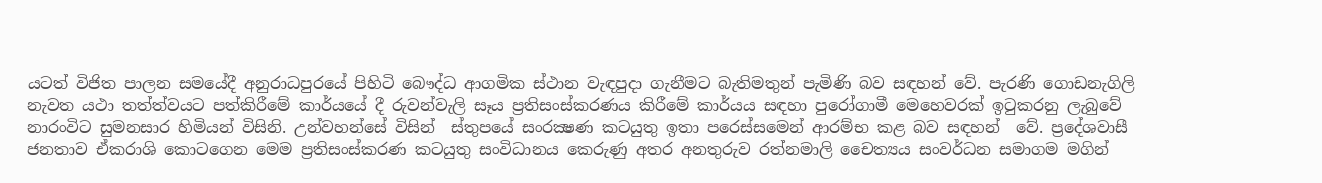යටත් විජිත පාලන සමයේදී අනුරාධපුරයේ පිහිටි බෞද්ධ ආගමික ස්ථාන වැඳපුදා ගැනීමට බැතිමතුන් පැමිණි බව සඳහන් වේ. පැරණි ගොඩනැගිලි නැවත යථා තත්ත්වයට පත්කිරීමේ කාර්යයේ දී රුවන්වැලි සෑය ප්‍රතිසංස්කරණය කිරීමේ කාර්යය සඳහා පුරෝගාමී මෙහෙවරක් ඉටුකරනු ලැබුවේ නාරංවිට සුමනසාර හිමියන් විසිනි. උන්වහන්සේ විසින්  ස්තුපයේ සංරක්‍ෂණ කටයුතු ඉතා පරෙස්සමෙන් ආරම්භ කළ බව සඳහන්  වේ. ප්‍රදේශවාසී ජනතාව ඒකරාශි කොටගෙන මෙම ප්‍රතිසංස්කරණ කටයුතු සංවිධානය කෙරුණු අතර අනතුරුව රත්නමාලි චෛත්‍යය සංවර්ධන සමාගම මගින්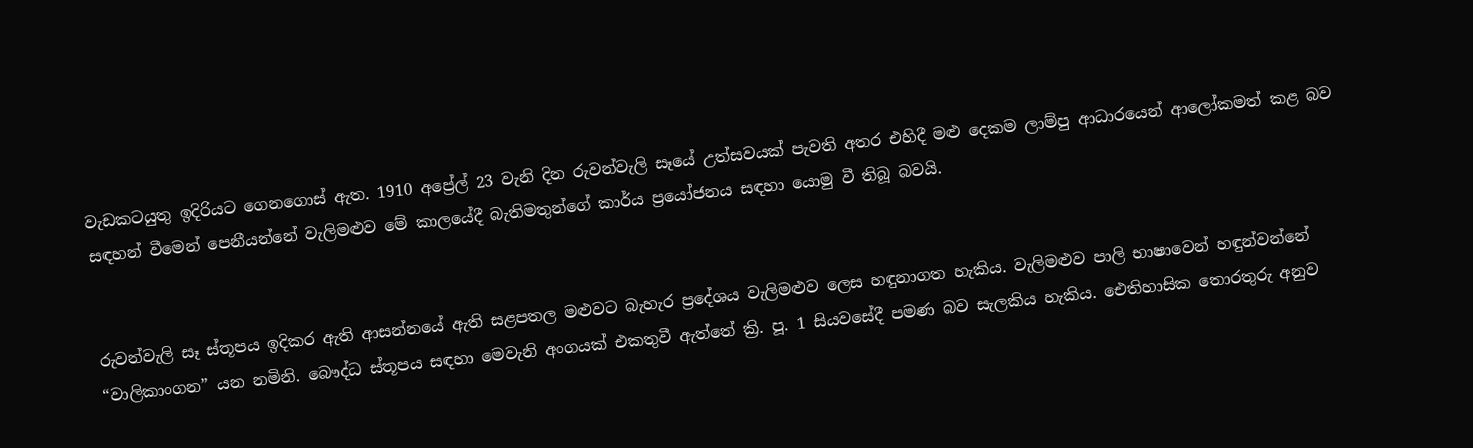වැඩකටයුතු ඉදිරියට ගෙනගොස් ඇත. 1910 අප්‍රේල් 23 වැනි දින රුවන්වැලි සෑයේ උත්සවයක් පැවති අතර එහිදී මළු දෙකම ලාම්පු ආධාරයෙන් ආලෝකමත් කළ බව සඳහන් වීමෙන් පෙනීයන්නේ වැලිමළුව මේ කාලයේදී බැතිමතුන්ගේ කාර්ය ප්‍රයෝජනය සඳහා යොමු වී තිබූ බවයි.


රුවන්වැලි සෑ ස්තූපය ඉදිකර ඇති ආසන්නයේ ඇති සළපතල මළුවට බැහැර ප්‍රදේශය වැලිමළුව ලෙස හඳුනාගත හැකිය. වැලිමළුව පාලි භාෂාවෙන් හඳුන්වන්නේ “වාලිකාංගන” යන නමිනි. බෞද්ධ ස්තූපය සඳහා මෙවැනි අංගයක් එකතුවී ඇත්තේ ක්‍රි. පූ. 1 සියවසේදී පමණ බව සැලකිය හැකිය. ඓතිහාසික තොරතුරු අනුව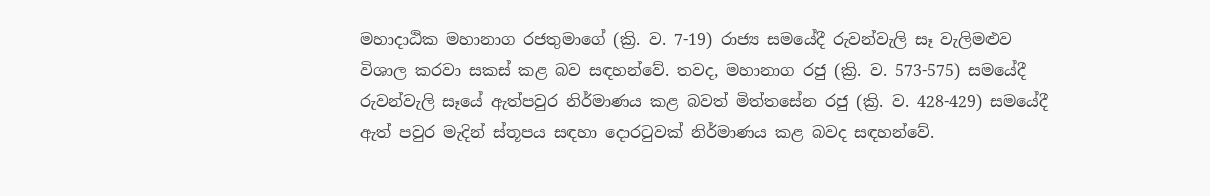මහාදාඨික මහානාග රජතුමාගේ (ක්‍රි. ව. 7-19) රාජ්‍ය සමයේදී රුවන්වැලි සෑ වැලිමළුව විශාල කරවා සකස් කළ බව සඳහන්වේ. තවද, මහානාග රජු (ක්‍රි. ව. 573-575) සමයේදී රුවන්වැලි සෑයේ ඇත්පවුර නිර්මාණය කළ බවත් මිත්තසේන රජු (ක්‍රි. ව. 428-429) සමයේදී ඇත් පවුර මැදින් ස්තූපය සඳහා දොරටුවක් නිර්මාණය කළ බවද සඳහන්වේ.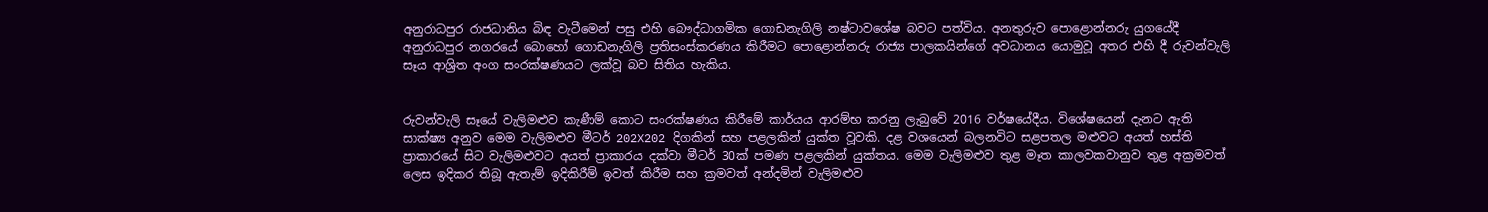අනුරාධපුර රාජධානිය බිඳ වැටීමෙන් පසු එහි බෞද්ධාගමික ගොඩනැගිලි නෂ්ටාවශේෂ බවට පත්විය. අනතුරුව පොළොන්නරු යුගයේදී අනුරාධපුර නගරයේ බොහෝ ගොඩනැගිලි ප්‍රතිසංස්කරණය කිරීමට පොළොන්නරු රාජ්‍ය පාලකයින්ගේ අවධානය යොමුවූ අතර එහි දී රුවන්වැලි සෑය ආශ්‍රිත අංග සංරක්ෂණයට ලක්වූ බව සිතිය හැකිය.


රුවන්වැලි සෑයේ වැලිමළුව කැණීම් කොට සංරක්ෂණය කිරීමේ කාර්යය ආරම්භ කරනු ලැබුවේ 2016 වර්ෂයේදීය. විශේෂයෙන් දැනට ඇති සාක්ෂ්‍ය අනුව මෙම වැලිමළුව මීටර් 202X202 දිගකින් සහ පළලකින් යුක්ත වූවකි. දළ වශයෙන් බලනවිට සළපතල මළුවට අයත් හස්ති ප්‍රාකාරයේ සිට වැලිමළුවට අයත් ප්‍රාකාරය දක්වා මීටර් 30ක් පමණ පළලකින් යුක්තය. මෙම වැලිමළුව තුළ මෑත කාලවකවානුව තුළ අක්‍රමවත් ලෙස ඉදිකර තිබූ ඇතැම් ඉදිකිරීම් ඉවත් කිරීම සහ ක්‍රමවත් අන්දමින් වැලිමළුව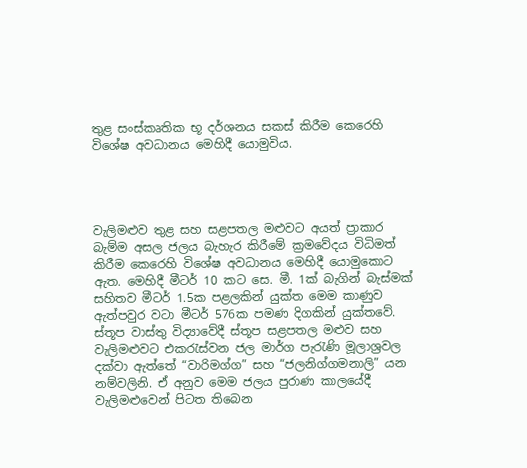තුළ සංස්කෘතික භූ දර්ශනය සකස් කිරීම කෙරෙහි විශේෂ අවධානය මෙහිදී යොමුවිය.




වැලිමළුව තුළ සහ සළපතල මළුවට අයත් ප්‍රාකාර බැම්ම අසල ජලය බැහැර කිරීමේ ක්‍රමවේදය විධිමත් කිරීම කෙරෙහි විශේෂ අවධානය මෙහිදී යොමුකොට ඇත. මෙහිදී මීටර් 10 කට සෙ. මී. 1ක් බැගින් බැස්මක් සහිතව මීටර් 1.5ක පළලකින් යුක්ත මෙම කාණුව ඇත්පවුර වටා මීටර් 576ක පමණ දිගකින් යුක්තවේ. ස්තූප වාස්තු විද්‍යාවේදී ස්තූප සළපතල මළුව සහ වැලිමළුවට එකරැස්වන ජල මාර්ග පැරැණි මූලාශ්‍රවල දක්වා ඇත්තේ “වාරිමග්ග” සහ “ජලනිග්ගමනාලි” යන නම්වලිනි. ඒ අනුව මෙම ජලය පුරාණ කාලයේදී වැලිමළුවෙන් පිටත තිබෙන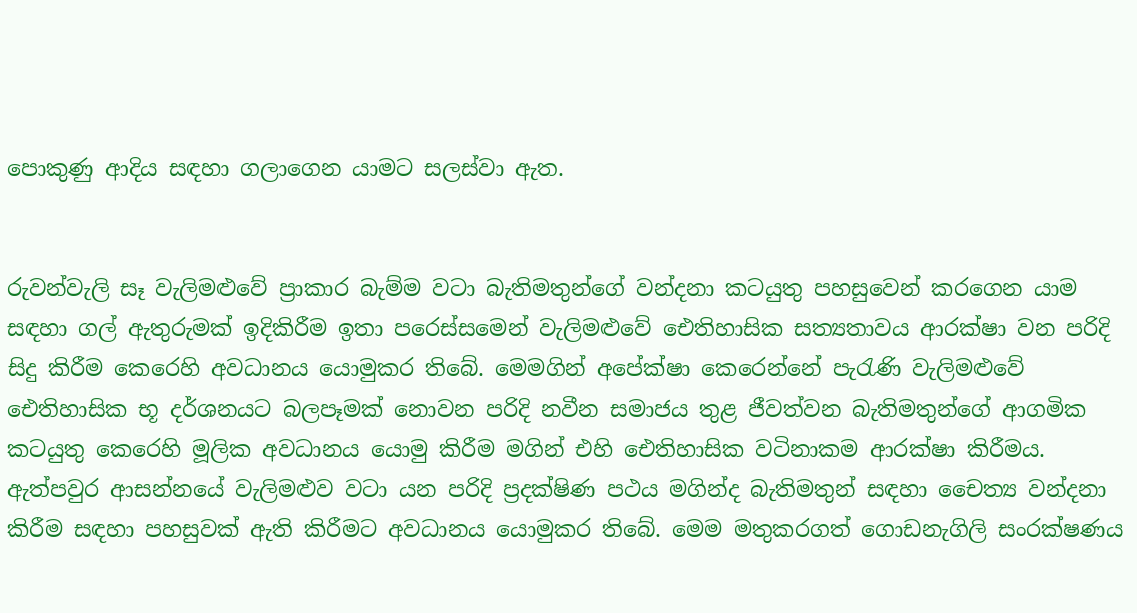පොකුණු ආදිය සඳහා ගලාගෙන යාමට සලස්වා ඇත.


රුවන්වැලි සෑ වැලිමළුවේ ප්‍රාකාර බැම්ම වටා බැතිමතුන්ගේ වන්දනා කටයුතු පහසුවෙන් කරගෙන යාම සඳහා ගල් ඇතුරුමක් ඉදිකිරීම ඉතා පරෙස්සමෙන් වැලිමළුවේ ඓතිහාසික සත්‍යතාවය ආරක්ෂා වන පරිදි සිදු කිරීම කෙරෙහි අවධානය යොමුකර තිබේ. මෙමගින් අපේක්ෂා කෙරෙන්නේ පැරැණි වැලිමළුවේ ඓතිහාසික භූ දර්ශනයට බලපෑමක් නොවන පරිදි නවීන සමාජය තුළ ජීවත්වන බැතිමතුන්ගේ ආගමික කටයුතු කෙරෙහි මූලික අවධානය යොමු කිරීම මගින් එහි ඓතිහාසික වටිනාකම ආරක්ෂා කිරීමය.
ඇත්පවුර ආසන්නයේ වැලිමළුව වටා යන පරිදි ප්‍රදක්ෂිණ පථය මගින්ද බැතිමතුන් සඳහා චෛත්‍ය වන්දනා කිරීම සඳහා පහසුවක් ඇති කිරීමට අවධානය යොමුකර තිබේ. මෙම මතුකරගත් ගොඩනැගිලි සංරක්ෂණය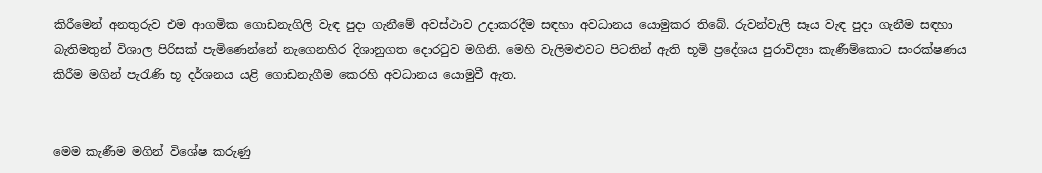කිරීමෙන් අනතුරුව එම ආගමික ගොඩනැගිලි වැඳ පුදා ගැනීමේ අවස්ථාව උදාකරදීම සඳහා අවධානය යොමුකර තිබේ. රුවන්වැලි සෑය වැඳ පුදා ගැනීම සඳහා බැතිමතුන් විශාල පිරිසක් පැමිණෙන්නේ නැගෙනහිර දිශානුගත දොරටුව මගිනි. මෙහි වැලිමළුවට පිටතින් ඇති භූමි ප්‍රදේශය පුරාවිද්‍යා කැණීම්කොට සංරක්ෂණය කිරීම මගින් පැරැණි භූ දර්ශනය යළි ගොඩනැගීම කෙරහි අවධානය යොමුවී ඇත.


මෙම කැණීම මගින් විශේෂ කරුණු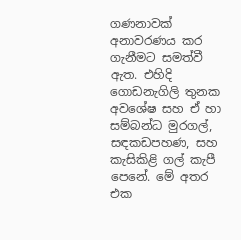ගණනාවක් අනාවරණය කර ගැනීමට සමත්වී ඇත. එහිදි ගොඩනැගිලි තුනක අවශේෂ සහ ඒ හා සම්බන්ධ මුරගල්, සඳකඩපහණ, සහ කැසිකිළි ගල් කැපී පෙනේ. මේ අතර එක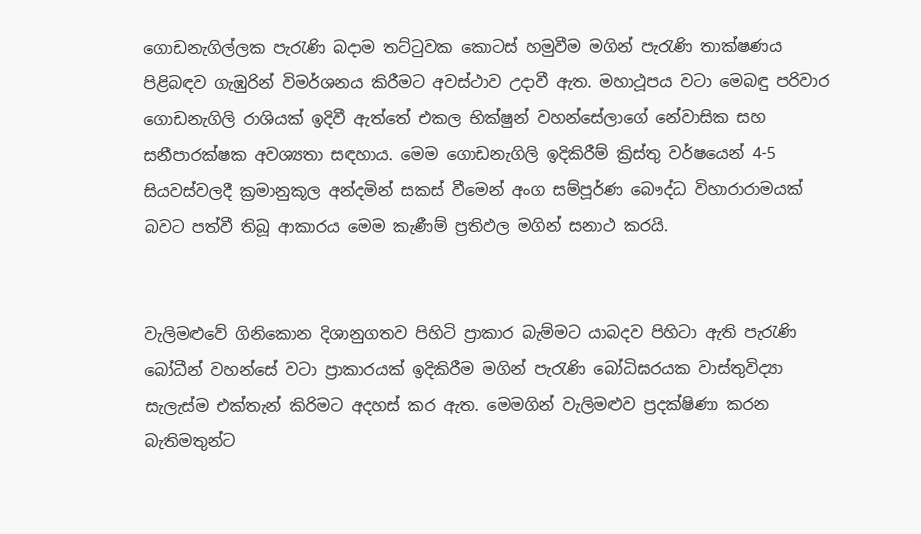ගොඩනැගිල්ලක පැරැණි බදාම තට්ටුවක කොටස් හමුවීම මගින් පැරැණි තාක්ෂණය පිළිබඳව ගැඹුරින් විමර්ශනය කිරීමට අවස්ථාව උදාවී ඇත. මහාථූපය වටා මෙබඳු පරිවාර ගොඩනැගිලි රාශියක් ඉදිවී ඇත්තේ එකල භික්ෂුන් වහන්සේලාගේ නේවාසික සහ සනීපාරක්ෂක අවශ්‍යතා සඳහාය. මෙම ගොඩනැගිලි ඉදිකිරීම් ක්‍රිස්තු වර්ෂයෙන් 4-5 සියවස්වලදී ක්‍රමානුකූල අන්දමින් සකස් වීමෙන් අංග සම්පූර්ණ බෞද්ධ විහාරාරාමයක් බවට පත්වී තිබූ ආකාරය මෙම කැණීම් ප්‍රතිඵල මගින් සනාථ කරයි.


වැලිමළුවේ ගිනිකොන දිශානුගතව පිහිටි ප්‍රාකාර බැම්මට යාබදව පිහිටා ඇති පැරැණි බෝධීන් වහන්සේ වටා ප්‍රාකාරයක් ඉදිකිරීම මගින් පැරැණි බෝධිඝරයක වාස්තුවිද්‍යා සැලැස්ම එක්තැන් කිරිමට අදහස් කර ඇත. මෙමගින් වැලිමළුව ප්‍රදක්ෂිණා කරන බැතිමතුන්ට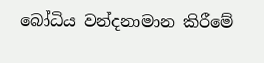බෝධිය වන්දනාමාන කිරීමේ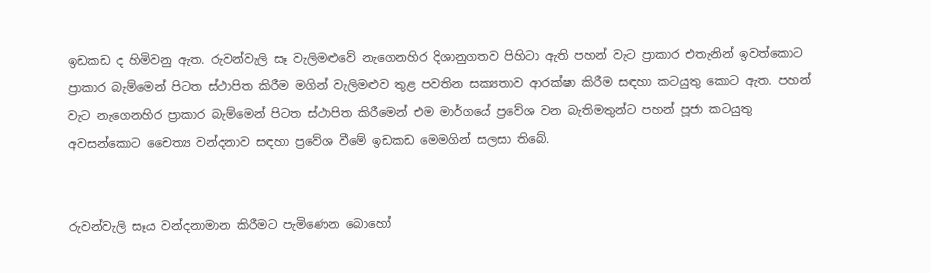ඉඩකඩ ද හිමිවනු ඇත. රුවන්වැලි සෑ වැලිමළුවේ නැගෙනහිර දිශානුගතව පිහිටා ඇති පහන් වැට ප්‍රාකාර එතැනින් ඉවත්කොට ප්‍රාකාර බැම්මෙන් පිටත ස්ථාපිත කිරීම මගින් වැලිමළුව තුළ පවතින සක්‍යතාව ආරක්ෂා කිරීම සඳහා කටයුතු කොට ඇත. පහන් වැට නැගෙනහිර ප්‍රාකාර බැම්මෙන් පිටත ස්ථාපිත කිරීමෙන් එම මාර්ගයේ ප්‍රවේශ වන බැතිමතුන්ට පහන් පූජා කටයුතු අවසන්කොට චෛත්‍ය වන්දනාව සඳහා ප්‍රවේශ වීමේ ඉඩකඩ මෙමගින් සලසා තිබේ.


රුවන්වැලි සෑය වන්දනාමාන කිරීමට පැමිණෙන බොහෝ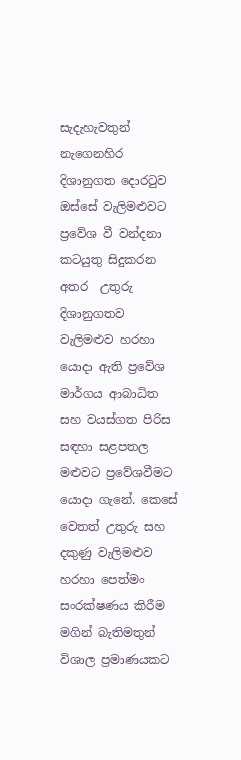සැදැහැවතුන් නැගෙනහිර දිශානුගත දොරටුව ඔස්සේ වැලිමළුවට ප්‍රවේශ වී වන්දනා කටයුතු සිදුකරන අතර  උතුරු දිශානුගතව වැලිමළුව හරහා යොදා ඇති ප්‍රවේශ මාර්ගය ආබාධිත සහ වයස්ගත පිරිස සඳහා සළපතල මළුවට ප්‍රවේශවීමට යොදා ගැනේ. කෙසේ වෙතත් උතුරු සහ දකුණු වැලිමළුව හරහා පෙත්මං සංරක්ෂණය කිරීම මගින් බැතිමතුන් විශාල ප්‍රමාණයකට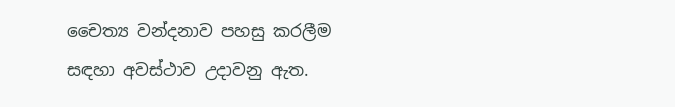චෛත්‍ය වන්දනාව පහසු කරලීම සඳහා අවස්ථාව උදාවනු ඇත.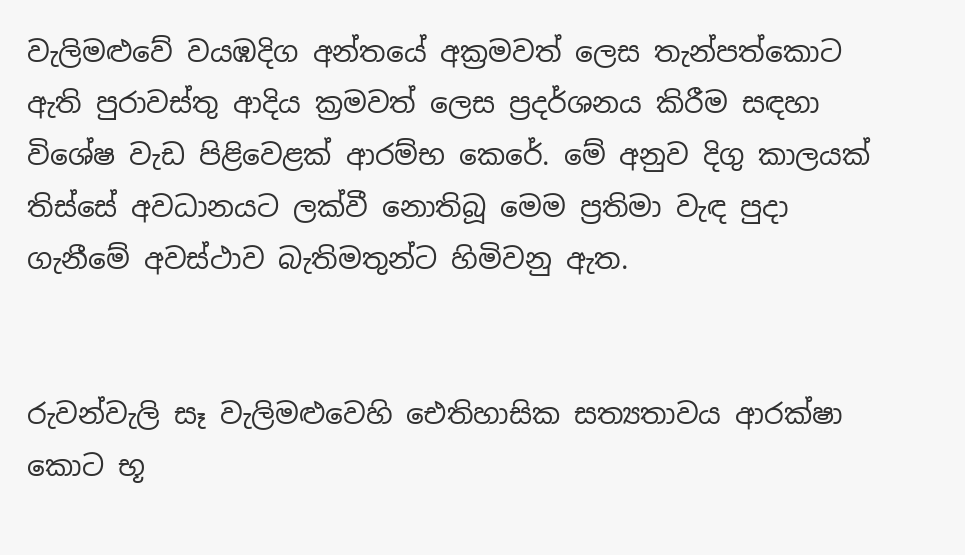වැලිමළුවේ වයඹදිග අන්තයේ අක්‍රමවත් ලෙස තැන්පත්කොට ඇති පුරාවස්තු ආදිය ක්‍රමවත් ලෙස ප්‍රදර්ශනය කිරීම සඳහා විශේෂ වැඩ පිළිවෙළක් ආරම්භ කෙරේ. මේ අනුව දිගු කාලයක් තිස්සේ අවධානයට ලක්වී නොතිබූ මෙම ප්‍රතිමා වැඳ පුදා ගැනීමේ අවස්ථාව බැතිමතුන්ට හිමිවනු ඇත.


රුවන්වැලි සෑ වැලිමළුවෙහි ඓතිහාසික සත්‍යතාවය ආරක්ෂා කොට භූ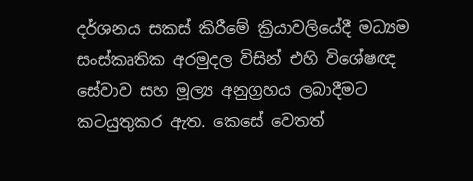දර්ශනය සකස් කිරීමේ ක්‍රියාවලියේදී මධ්‍යම සංස්කෘතික අරමුදල විසින් එහි විශේෂඥ සේවාව සහ මූල්‍ය අනුග්‍රහය ලබාදීමට කටයුතුකර ඇත. කෙසේ වෙතත්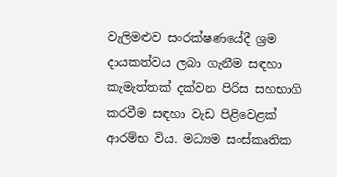වැලිමළුව සංරක්ෂණයේදී ශ්‍රම දායකත්වය ලබා ගැනීම සඳහා කැමැත්තක් දක්වන පිරිස සහභාගි කරවීම සඳහා වැඩ පිළිවෙළක් ආරම්භ විය. මධ්‍යම සංස්කෘතික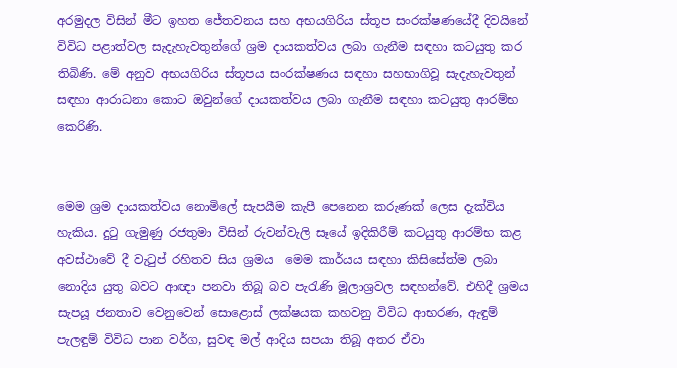අරමුදල විසින් මීට ඉහත ජේතවනය සහ අභයගිරිය ස්තූප සංරක්ෂණයේදී දිවයිනේ විවිධ පළාත්වල සැදැහැවතුන්ගේ ශ්‍රම දායකත්වය ලබා ගැනීම සඳහා කටයුතු කර තිබිණි. මේ අනුව අභයගිරිය ස්තූපය සංරක්ෂණය සඳහා සහභාගිවූ සැදැහැවතුන් සඳහා ආරාධනා කොට ඔවුන්ගේ දායකත්වය ලබා ගැනීම සඳහා කටයුතු ආරම්භ කෙරිණි.


මෙම ශ්‍රම දායකත්වය නොමිලේ සැපයීම කැපී පෙනෙන කරුණක් ලෙස දැක්විය හැකිය. දුටු ගැමුණු රජතුමා විසින් රුවන්වැලි සෑයේ ඉදිකිරීම් කටයුතු ආරම්භ කළ අවස්ථාවේ දී වැටුප් රහිතව සිය ශ්‍රමය  මෙම කාර්යය සඳහා කිසිසේත්ම ලබා නොදිය යුතු බවට ආඥා පනවා තිබූ බව පැරැණි මූලාශ්‍රවල සඳහන්වේ. එහිදී ශ්‍රමය සැපයූ ජනතාව වෙනුවෙන් සොළොස් ලක්ෂයක කහවනු විවිධ ආභරණ, ඇඳුම් පැලඳුම් විවිධ පාන වර්ග, සුවඳ මල් ආදිය සපයා තිබූ අතර ඒවා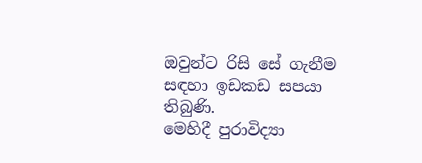ඔවුන්ට රිසි සේ ගැනීම සඳහා ඉඩකඩ සපයා තිබුණි.
මෙහිදී පුරාවිද්‍යා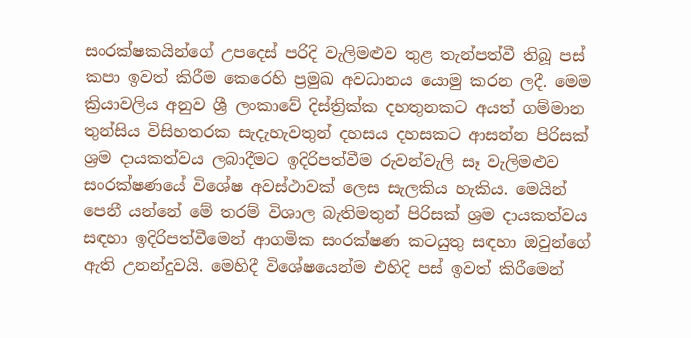සංරක්ෂකයින්ගේ උපදෙස් පරිදි වැලිමළුව තුළ තැන්පත්වී තිබූ පස් කපා ඉවත් කිරීම කෙරෙහි ප්‍රමුඛ අවධානය යොමු කරන ලදී. මෙම ක්‍රියාවලිය අනුව ශ්‍රී ලංකාවේ දිස්ත්‍රික්ක දහතුනකට අයත් ගම්මාන තුන්සිය විසිහතරක සැදැහැවතුන් දහසය දහසකට ආසන්න පිරිසක් ශ්‍රම දායකත්වය ලබාදීමට ඉදිරිපත්වීම රුවන්වැලි සෑ වැලිමළුව සංරක්ෂණයේ විශේෂ අවස්ථාවක් ලෙස සැලකිය හැකිය. මෙයින් පෙනී යන්නේ මේ තරම් විශාල බැතිමතුන් පිරිසක් ශ්‍රම දායකත්වය සඳහා ඉදිරිපත්වීමෙන් ආගමික සංරක්ෂණ කටයුතු සඳහා ඔවුන්ගේ ඇති උනන්දුවයි. මෙහිදී විශේෂයෙන්ම එහිදි පස් ඉවත් කිරීමෙන්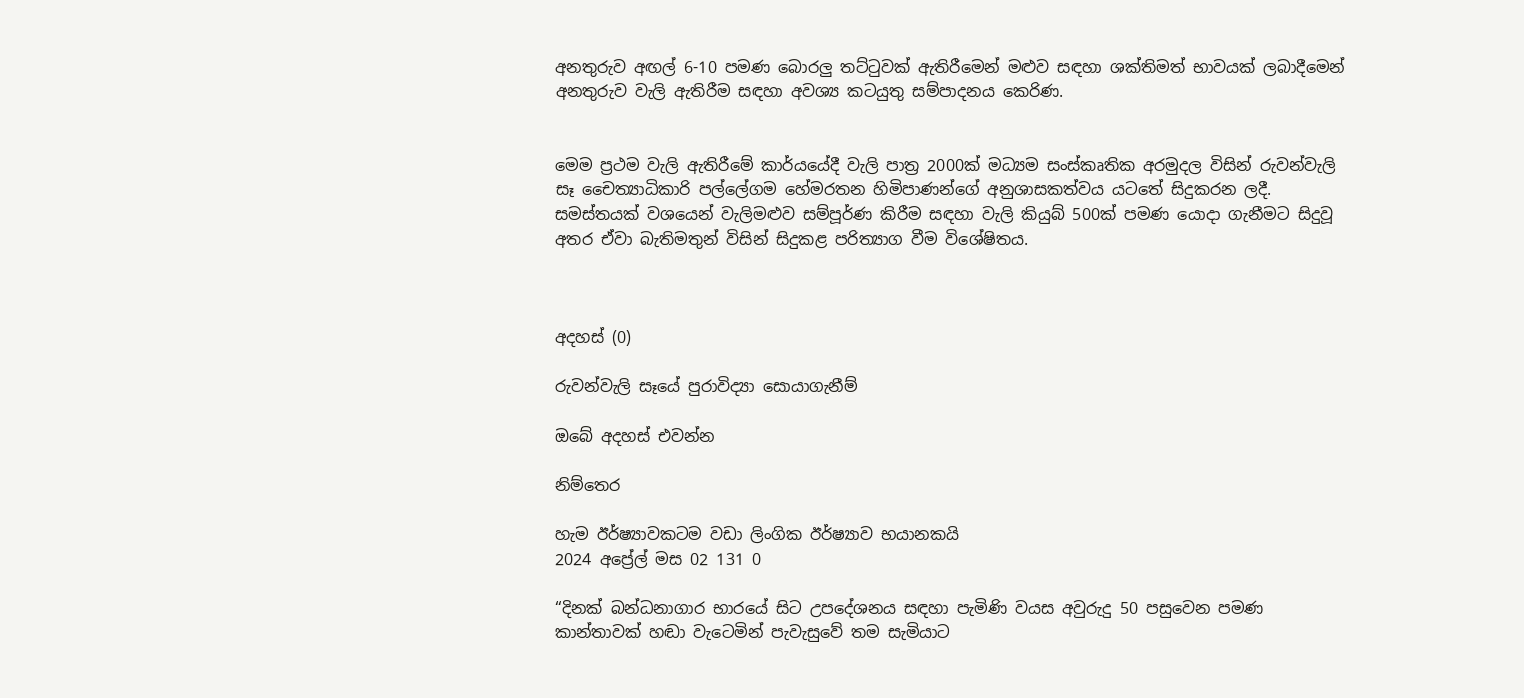අනතුරුව අඟල් 6-10 පමණ බොරලු තට්ටුවක් ඇතිරීමෙන් මළුව සඳහා ශක්තිමත් භාවයක් ලබාදීමෙන් අනතුරුව වැලි ඇතිරීම සඳහා අවශ්‍ය කටයුතු සම්පාදනය කෙරිණ.


මෙම ප්‍රථම වැලි ඇතිරීමේ කාර්යයේදී වැලි පාත්‍ර 2000ක් මධ්‍යම සංස්කෘතික අරමුදල විසින් රුවන්වැලි සෑ චෛත්‍යාධිකාරි පල්ලේගම හේමරතන හිමිපාණන්ගේ අනුශාසකත්වය යටතේ සිදුකරන ලදී. සමස්තයක් වශයෙන් වැලිමළුව සම්පූර්ණ කිරීම සඳහා වැලි කියුබ් 500ක් පමණ යොදා ගැනීමට සිදුවූ අතර ඒවා බැතිමතුන් විසින් සිදුකළ පරිත්‍යාග වීම විශේෂිතය.



අදහස් (0)

රුවන්වැලි සෑයේ පුරාවිද්‍යා සොයාගැනීම්

ඔබේ අදහස් එවන්න

නිම්තෙර

හැම ඊර්ෂ්‍යාවකටම වඩා ලිංගික ඊර්ෂ්‍යාව භයානකයි
2024 අප්‍රේල් මස 02 131 0

“දිනක් බන්ධනාගාර භාරයේ සිට උපදේශනය සඳහා පැමිණි වයස අවුරුදු 50 පසුවෙන පමණ කාන්තාවක් හඬා වැටෙමින් පැවැසුවේ තම සැමියාට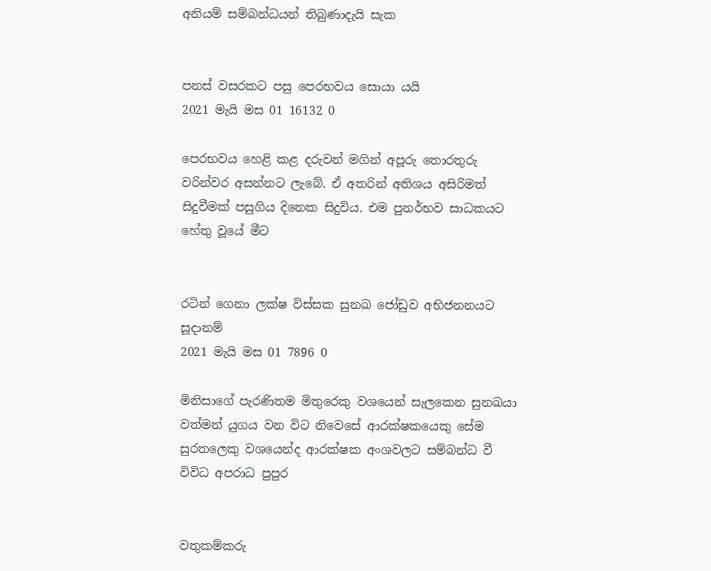අනියම් සම්බන්ධයන් තිබුණාදැයි සැක


පනස් වසරකට පසු පෙරභවය සොයා යයි
2021 මැයි මස 01 16132 0

පෙරභවය හෙළි කළ දරුවන් මගින් අපූරු තොරතුරු වරින්වර අසන්නට ලැබේ. ඒ අතරින් අතිශය අසිරිමත් සිදුවීමක් පසුගිය දිනෙක සිදුවිය. එම පුනර්භව සාධකයට හේතු වූයේ මීට


රටින් ගෙනා ලක්ෂ විස්සක සුනඛ ජෝඩුව අභිජනනයට සූදානම්
2021 මැයි මස 01 7896 0

මිනිසාගේ පැරණිතම මිතුරෙකු වශයෙන් සැලකෙන සුනඛයා වත්මන් යුගය වන විට නිවෙසේ ආරක්ෂකයෙකු සේම සුරතලෙකු වශයෙන්ද ආරක්ෂක අංශවලට සම්බන්ධ වී විවිධ අපරාධ පුපුර


වතුකම්කරු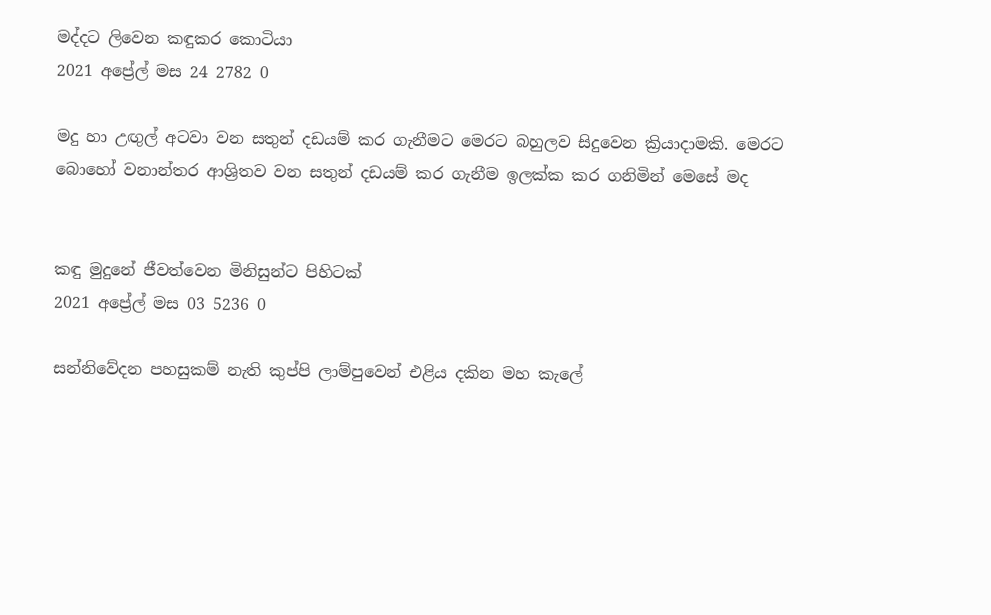මද්දට ලිවෙන කඳුකර කොටියා
2021 අප්‍රේල් මස 24 2782 0

මදු හා උඟුල් අටවා වන සතුන් දඩයම් කර ගැනීමට මෙරට බහුලව සිදුවෙන ක්‍රියාදාමකි. මෙරට බොහෝ වනාන්තර ආශ්‍රිතව වන සතුන් දඩයම් කර ගැනීම ඉලක්ක කර ගනිමින් මෙසේ මද


කඳු මුදුනේ ජීවත්වෙන මිනිසුන්ට පිහිටක්
2021 අප්‍රේල් මස 03 5236 0

සන්නිවේදන පහසුකම් නැති කුප්පි ලාම්පුවෙන් එළිය දකින මහ කැලේ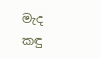මැද කඳු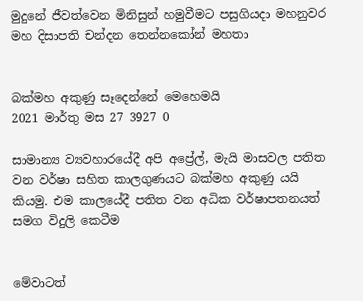මුදුනේ ජීවත්වෙන මිනිසුන් හමුවීමට පසුගියදා මහනුවර මහ දිසාපති චන්දන තෙන්නකෝන් මහතා


බක්මහ අකුණු සෑදෙන්නේ මෙහෙමයි
2021 මාර්තු මස 27 3927 0

සාමාන්‍ය ව්‍යවහාරයේදී අපි අප්‍රේල්, මැයි මාසවල පතිත වන වර්ෂා සහිත කාලගුණයට බක්මහ අකුණු යයි කියමු. එම කාලයේදී පතිත වන අධික වර්ෂාපතනයත් සමග විදුලි කෙටීම


මේවාටත්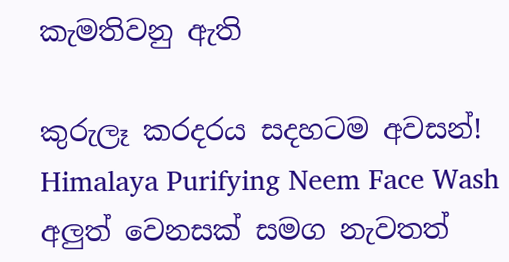කැමතිවනු ඇති

කුරුලෑ කරදරය සදහටම අවසන්! Himalaya Purifying Neem Face Wash අලුත් වෙනසක් සමග නැවතත්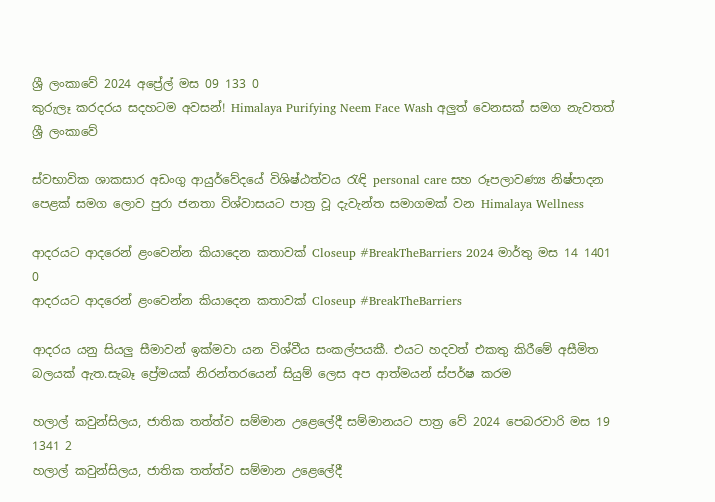ශ්‍රී ලංකාවේ 2024 අප්‍රේල් මස 09 133 0
කුරුලෑ කරදරය සදහටම අවසන්! Himalaya Purifying Neem Face Wash අලුත් වෙනසක් සමග නැවතත් ශ්‍රී ලංකාවේ

ස්වභාවික ශාකසාර අඩංගු ආයුර්වේදයේ විශිෂ්ඨත්වය රැඳි personal care සහ රූපලාවණ්‍ය නිෂ්පාදන පෙළක් සමග ලොව පුරා ජනතා විශ්වාසයට පාත්‍ර වූ දැවැන්ත සමාගමක් වන Himalaya Wellness

ආදරයට ආදරෙන් ළංවෙන්න කියාදෙන කතාවක් Closeup #BreakTheBarriers 2024 මාර්තු මස 14 1401 0
ආදරයට ආදරෙන් ළංවෙන්න කියාදෙන කතාවක් Closeup #BreakTheBarriers

ආදරය යනු සියලු සීමාවන් ඉක්මවා යන විශ්වීය සංකල්පයකී. එයට හදවත් එකතු කිරීමේ අසීමිත බලයක් ඇත.සැබෑ ප්‍රේමයක් නිරන්තරයෙන් සියුම් ලෙස අප ආත්මයන් ස්පර්ෂ කරම

හලාල් කවුන්සිලය, ජාතික තත්ත්ව සම්මාන උළෙලේදී සම්මානයට පාත්‍ර වේ 2024 පෙබරවාරි මස 19 1341 2
හලාල් කවුන්සිලය, ජාතික තත්ත්ව සම්මාන උළෙලේදී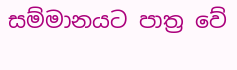සම්මානයට පාත්‍ර වේ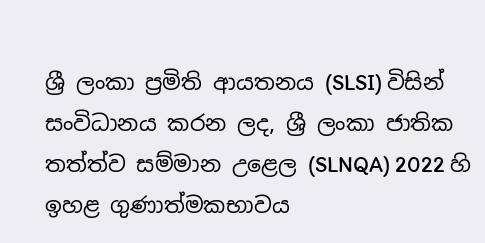ශ්‍රී ලංකා ප්‍රමිති ආයතනය (SLSI) විසින් සංවිධානය කරන ලද, ශ්‍රී ලංකා ජාතික තත්ත්ව සම්මාන උළෙල (SLNQA) 2022 හි ඉහළ ගුණාත්මකභාවය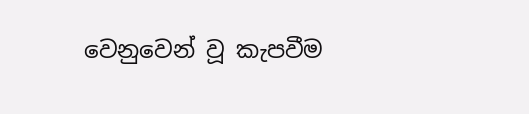වෙනුවෙන් වූ කැපවීම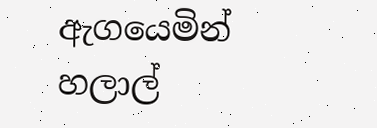ඇගයෙමින් හලාල්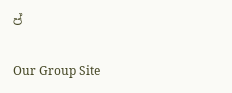ප්

Our Group Site